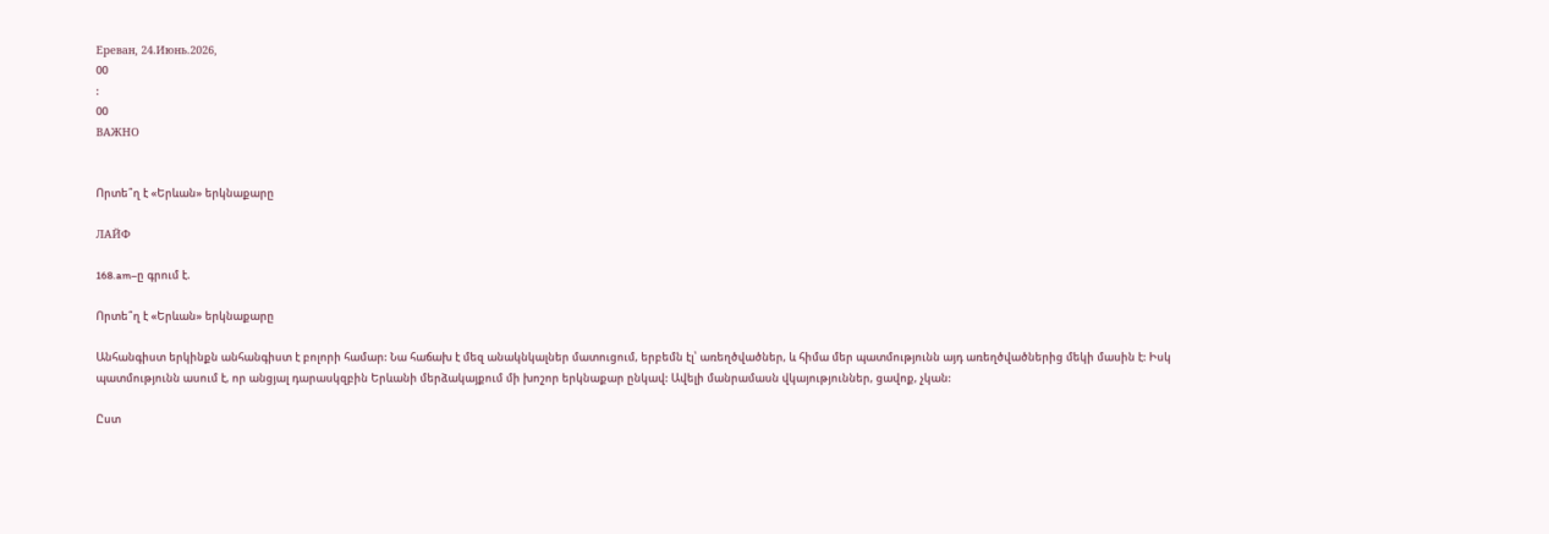Ереван, 24.Июнь.2026,
00
:
00
ВАЖНО


Որտե՞ղ է «Երևան» երկնաքարը

ЛАЙФ

168.am–ը գրում է.

Որտե՞ղ է «Երևան» երկնաքարը

Անհանգիստ երկինքն անհանգիստ է բոլորի համար: Նա հաճախ է մեզ անակնկալներ մատուցում, երբեմն էլ՝ առեղծվածներ, և հիմա մեր պատմությունն այդ առեղծվածներից մեկի մասին է: Իսկ պատմությունն ասում է, որ անցյալ դարասկզբին Երևանի մերձակայքում մի խոշոր երկնաքար ընկավ: Ավելի մանրամասն վկայություններ, ցավոք, չկան:

Ըստ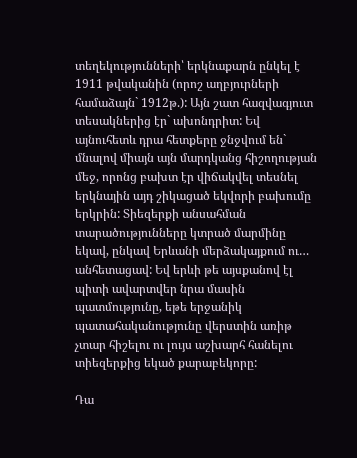տեղեկությունների՝ երկնաքարն ընկել է 1911 թվականին (որոշ աղբյուրների համաձայն` 1912թ.): Այն շատ հազվագյուտ տեսակներից էր` ախոնդրիտ: Եվ այնուհետև դրա հետքերը ջնջվում են` մնալով միայն այն մարդկանց հիշողության մեջ, որոնց բախտ էր վիճակվել տեսնել երկնային այդ շիկացած եկվորի բախումը երկրին: Տիեզերքի անսահման տարածությունները կտրած մարմինը եկավ, ընկավ Երևանի մերձակայքում ու… անհետացավ: Եվ երևի թե այսքանով էլ պիտի ավարտվեր նրա մասին պատմությունը, եթե երջանիկ պատահականությունը վերստին առիթ չտար հիշելու ու լույս աշխարհ հանելու տիեզերքից եկած քարաբեկորը:

Դա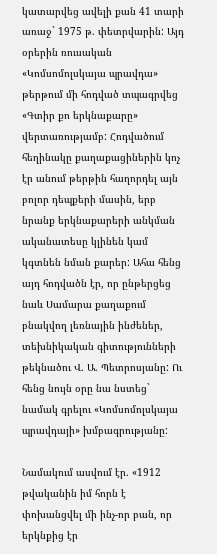կատարվեց ավելի քան 41 տարի առաջ` 1975 թ. փետրվարին: Այդ օրերին ռուսական «Կոմսոմոլսկայա պրավդա» թերթում մի հոդված տպագրվեց «Գտիր քո երկնաքարը» վերտառությամբ: Հոդվածում հեղինակը քաղաքացիներին կոչ էր անում թերթին հաղորդել այն բոլոր դեպքերի մասին, երբ նրանք երկնաքարերի անկման ականատեսը կլինեն կամ կգտնեն նման քարեր: Ահա հենց այդ հոդվածն էր, որ ընթերցեց նաև Սամարա քաղաքում բնակվող լեռնային ինժեներ, տեխնիկական գիտությունների թեկնածու Վ. Ա. Պետրոսյանը: Ու հենց նույն օրը նա նստեց` նամակ գրելու «Կոմսոմոլսկայա պրավդայի» խմբագրությանը:

Նամակում ասվում էր. «1912 թվականին իմ հորն է փոխանցվել մի ինչ-որ բան, որ երկնքից էր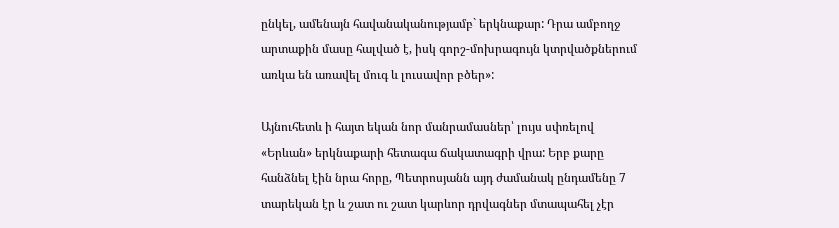ընկել, ամենայն հավանականությամբ` երկնաքար: Դրա ամբողջ արտաքին մասը հալված է, իսկ գորշ-մոխրագույն կտրվածքներում առկա են առավել մուգ և լուսավոր բծեր»:

Այնուհետև ի հայտ եկան նոր մանրամասներ՝ լույս սփռելով «Երևան» երկնաքարի հետագա ճակատագրի վրա: Երբ քարը հանձնել էին նրա հորը, Պետրոսյանն այդ ժամանակ ընդամենը 7 տարեկան էր և շատ ու շատ կարևոր դրվագներ մտապահել չէր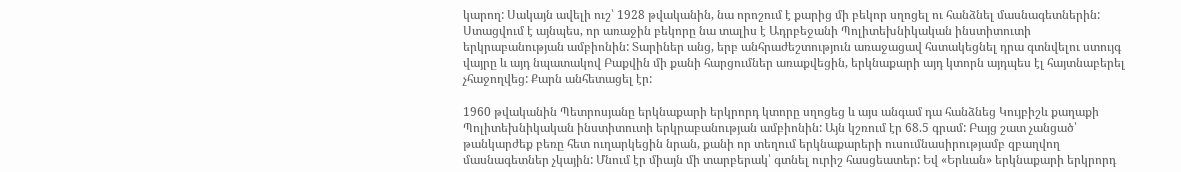կարող: Սակայն ավելի ուշ՝ 1928 թվականին, նա որոշում է քարից մի բեկոր սղոցել ու հանձնել մասնագետներին: Ստացվում է այնպես, որ առաջին բեկորը նա տալիս է Ադրբեջանի Պոլիտեխնիկական ինստիտուտի երկրաբանության ամբիոնին: Տարիներ անց, երբ անհրաժեշտություն առաջացավ հստակեցնել դրա գտնվելու ստույգ վայրը և այդ նպատակով Բաքվին մի քանի հարցումներ առաքվեցին, երկնաքարի այդ կտորն այդպես էլ հայտնաբերել չհաջողվեց: Քարն անհետացել էր:

1960 թվականին Պետրոսյանը երկնաքարի երկրորդ կտորը սղոցեց և այս անգամ դա հանձնեց Կույբիշև քաղաքի Պոլիտեխնիկական ինստիտուտի երկրաբանության ամբիոնին: Այն կշռում էր 68.5 գրամ: Բայց շատ չանցած՝ թանկարժեք բեռը հետ ուղարկեցին նրան, քանի որ տեղում երկնաքարերի ուսումնասիրությամբ զբաղվող մասնագետներ չկային: Մնում էր միայն մի տարբերակ՝ գտնել ուրիշ հասցեատեր: Եվ «Երևան» երկնաքարի երկրորդ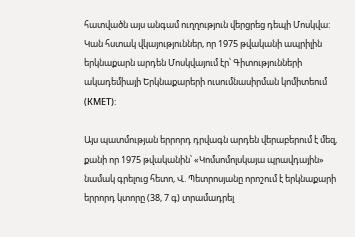հատվածն այս անգամ ուղղություն վերցրեց դեպի Մոսկվա: Կան հստակ վկայություններ, որ 1975 թվականի ապրիլին երկնաքարն արդեն Մոսկվայում էր՝ Գիտությունների ակադեմիայի Երկնաքարերի ուսումնասիրման կոմիտեում (КМЕТ):

Այս պատմության երրորդ դրվագն արդեն վերաբերում է մեզ, քանի որ 1975 թվականին՝ «Կոմսոմոլսկայա պրավդային» նամակ գրելուց հետո, Վ. Պետրոսյանը որոշում է երկնաքարի երրորդ կտորը (38, 7 գ) տրամադրել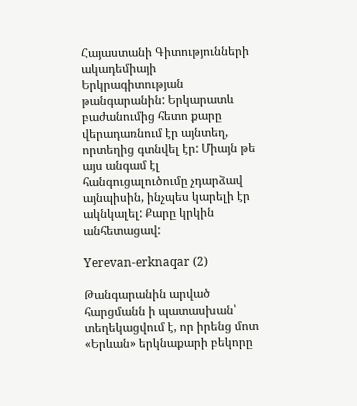Հայաստանի Գիտությունների ակադեմիայի Երկրագիտության թանգարանին: Երկարատև բաժանումից հետո քարը վերադառնում էր այնտեղ, որտեղից գտնվել էր: Միայն թե այս անգամ էլ հանգուցալուծումը չդարձավ այնպիսին, ինչպես կարելի էր ակնկալել: Քարը կրկին անհետացավ:

Yerevan-erknaqar (2)

Թանգարանին արված հարցմանն ի պատասխան՝ տեղեկացվում է, որ իրենց մոտ «Երևան» երկնաքարի բեկորը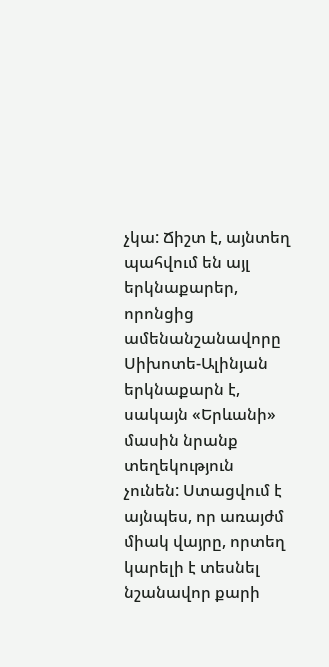չկա: Ճիշտ է, այնտեղ պահվում են այլ երկնաքարեր, որոնցից ամենանշանավորը Սիխոտե-Ալինյան երկնաքարն է, սակայն «Երևանի» մասին նրանք տեղեկություն չունեն: Ստացվում է այնպես, որ առայժմ միակ վայրը, որտեղ կարելի է տեսնել նշանավոր քարի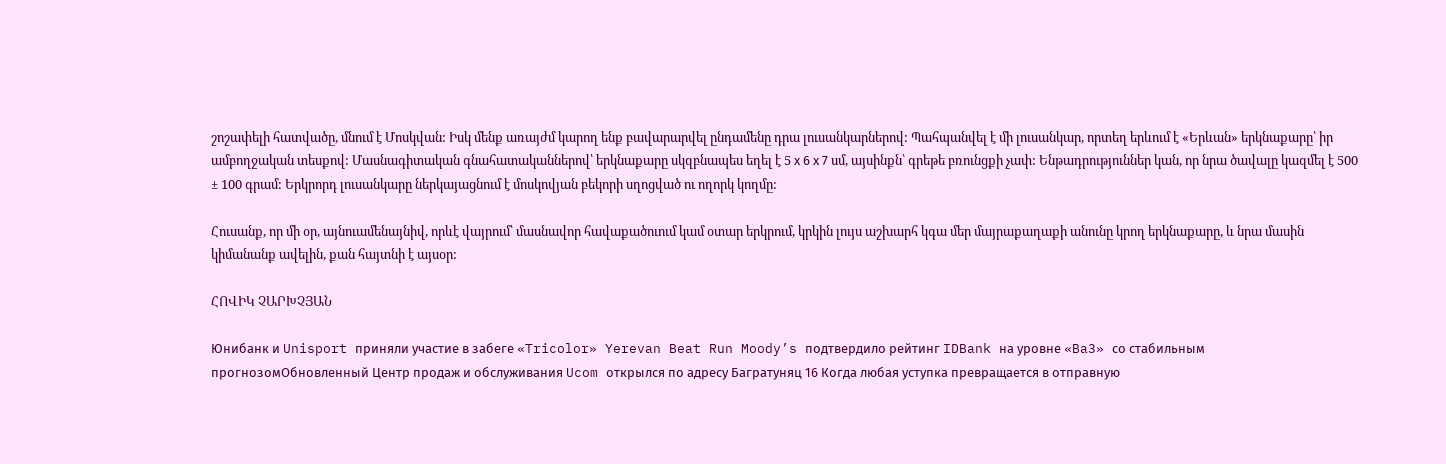շոշափելի հատվածը, մնում է Մոսկվան: Իսկ մենք առայժմ կարող ենք բավարարվել ընդամենը դրա լուսանկարներով: Պահպանվել է մի լուսանկար, որտեղ երևում է «Երևան» երկնաքարը՝ իր ամբողջական տեսքով: Մասնագիտական գնահատականներով՝ երկնաքարը սկզբնապես եղել է 5 х 6 х 7 սմ, այսինքն՝ գրեթե բռունցքի չափ: Ենթադրություններ կան, որ նրա ծավալը կազմել է 500 ± 100 գրամ: Երկրորդ լուսանկարը ներկայացնում է մոսկովյան բեկորի սղոցված ու ողորկ կողմը:

Հուսանք, որ մի օր, այնուամենայնիվ, որևէ վայրում՝ մասնավոր հավաքածուում կամ օտար երկրում, կրկին լույս աշխարհ կգա մեր մայրաքաղաքի անունը կրող երկնաքարը, և նրա մասին կիմանանք ավելին, քան հայտնի է այսօր:

ՀՈՎԻԿ ՉԱՐԽՉՅԱՆ

Юнибанк и Unisport приняли участие в забеге «Tricolor» Yerevan Beat Run Moody’s подтвердило рейтинг IDBank на уровне «Ba3» со стабильным прогнозомОбновленный Центр продаж и обслуживания Ucom открылся по адресу Багратуняц 16 Когда любая уступка превращается в отправную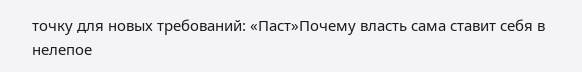точку для новых требований: «Паст»Почему власть сама ставит себя в нелепое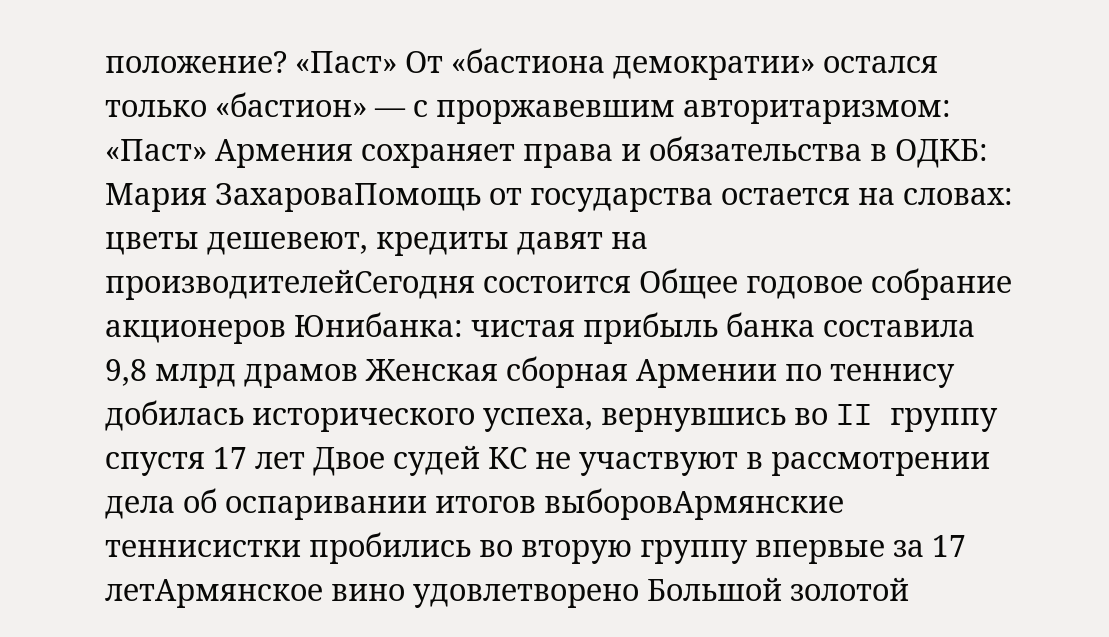положение? «Паст» От «бастиона демократии» остался только «бастион» — с проржавевшим авторитаризмом: «Паст» Армения сохраняет права и обязательства в ОДКБ: Мария ЗахароваПомощь от государства остается на словах: цветы дешевеют, кредиты давят на производителейСегодня состоится Общее годовое собрание акционеров Юнибанка: чистая прибыль банка составила 9,8 млрд драмов Женская сборная Армении по теннису добилась исторического успеха, вернувшись во II группу спустя 17 лет Двое судей КС не участвуют в рассмотрении дела об оспаривании итогов выборовАрмянские теннисистки пробились во вторую группу впервые за 17 летАрмянское вино удовлетворено Большой золотой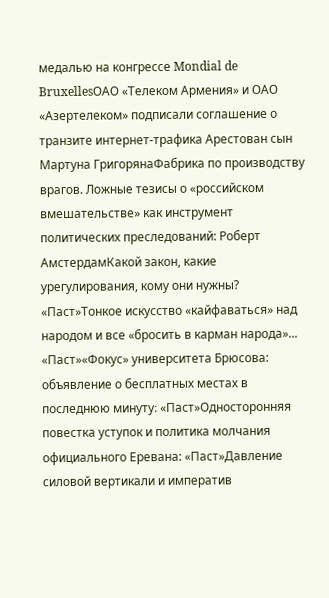медалью на конгрессе Mondial de BruxellesОАО «Телеком Армения» и ОАО «Азертелеком» подписали соглашение о транзите интернет-трафика Арестован сын Мартуна ГригорянаФабрика по производству врагов. Ложные тезисы о «российском вмешательстве» как инструмент политических преследований: Роберт АмстердамКакой закон, какие урегулирования, кому они нужны? «Паст»Тонкое искусство «кайфаваться» над народом и все «бросить в карман народа»... «Паст»«Фокус» университета Брюсова: объявление о бесплатных местах в последнюю минуту։ «Паст»Односторонняя повестка уступок и политика молчания официального Еревана: «Паст»Давление силовой вертикали и императив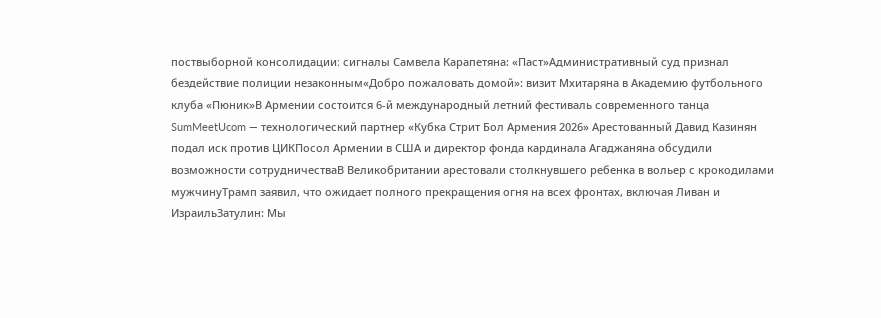поствыборной консолидации։ сигналы Самвела Карапетяна: «Паст»Административный суд признал бездействие полиции незаконным«Добро пожаловать домой»: визит Мхитаряна в Академию футбольного клуба «Пюник»В Армении состоится 6-й международный летний фестиваль современного танца SumMeetUcom — технологический партнер «Кубка Стрит Бол Армения 2026» Арестованный Давид Казинян подал иск против ЦИКПосол Армении в США и директор фонда кардинала Агаджаняна обсудили возможности сотрудничестваВ Великобритании арестовали столкнувшего ребенка в вольер с крокодилами мужчинуТрамп заявил, что ожидает полного прекращения огня на всех фронтах, включая Ливан и ИзраильЗатулин: Мы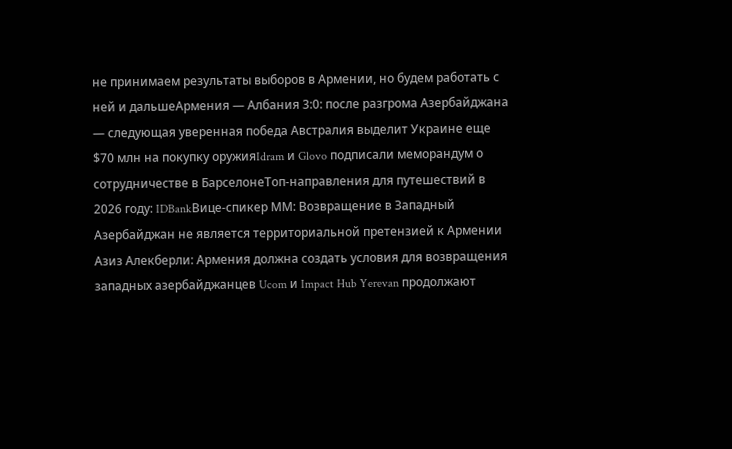не принимаем результаты выборов в Армении, но будем работать с ней и дальшеАрмения — Албания 3:0: после разгрома Азербайджана — следующая уверенная победа Австралия выделит Украине еще $70 млн на покупку оружияIdram и Glovo подписали меморандум о сотрудничестве в БарселонеТоп-направления для путешествий в 2026 году: IDBankВице-спикер ММ: Возвращение в Западный Азербайджан не является территориальной претензией к Армении Азиз Алекберли: Армения должна создать условия для возвращения западных азербайджанцев Ucom и Impact Hub Yerevan продолжают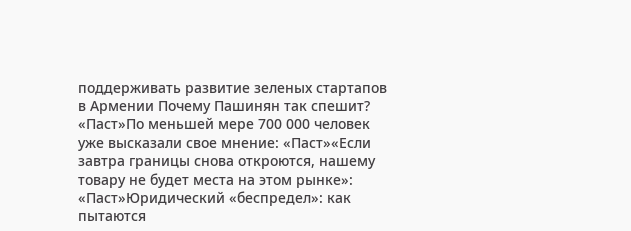поддерживать развитие зеленых стартапов в Армении Почему Пашинян так спешит? «Паст»По меньшей мере 700 000 человек уже высказали свое мнение: «Паст»«Если завтра границы снова откроются, нашему товару не будет места на этом рынке»: «Паст»Юридический «беспредел»: как пытаются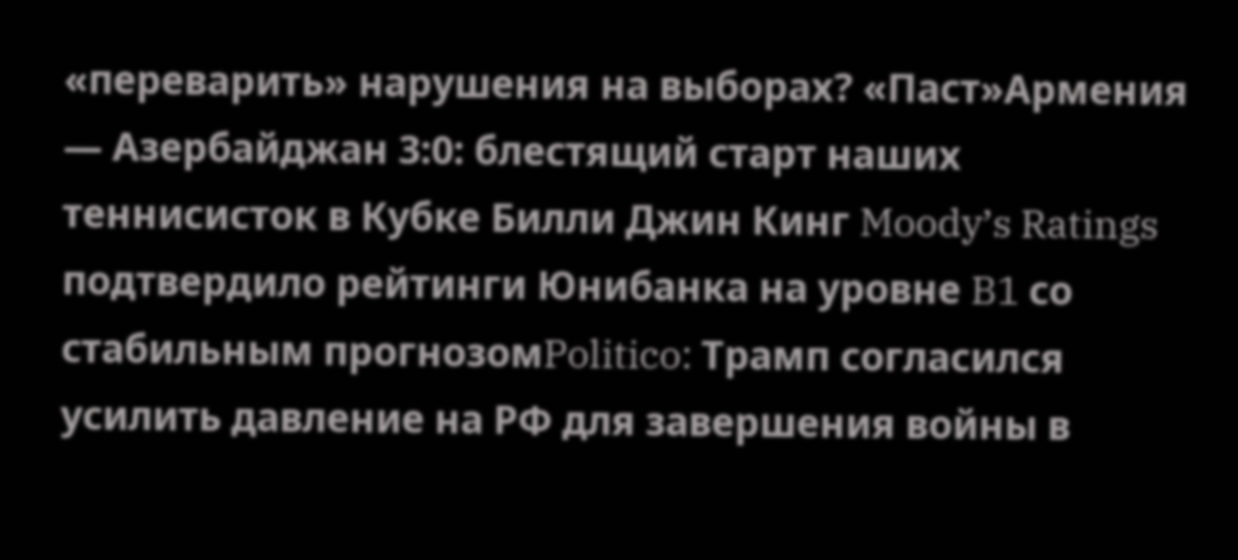«переварить» нарушения на выборах? «Паст»Армения — Азербайджан 3:0: блестящий старт наших теннисисток в Кубке Билли Джин Кинг Moody’s Ratings подтвердило рейтинги Юнибанка на уровне B1 со стабильным прогнозомPolitico: Трамп согласился усилить давление на РФ для завершения войны в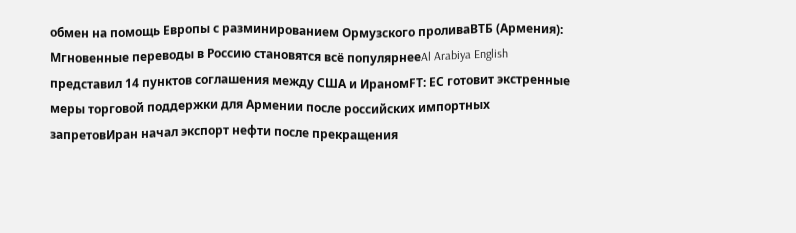обмен на помощь Европы с разминированием Ормузского проливаВТБ (Армения): Мгновенные переводы в Россию становятся всё популярнееAl Arabiya English представил 14 пунктов соглашения между США и ИраномFT: ЕС готовит экстренные меры торговой поддержки для Армении после российских импортных запретовИран начал экспорт нефти после прекращения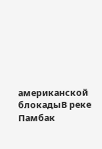американской блокадыВ реке Памбак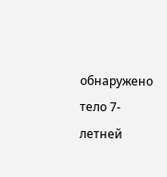обнаружено тело 7-летней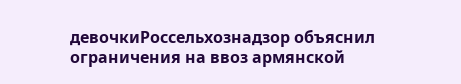девочкиРоссельхознадзор объяснил ограничения на ввоз армянской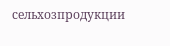сельхозпродукции